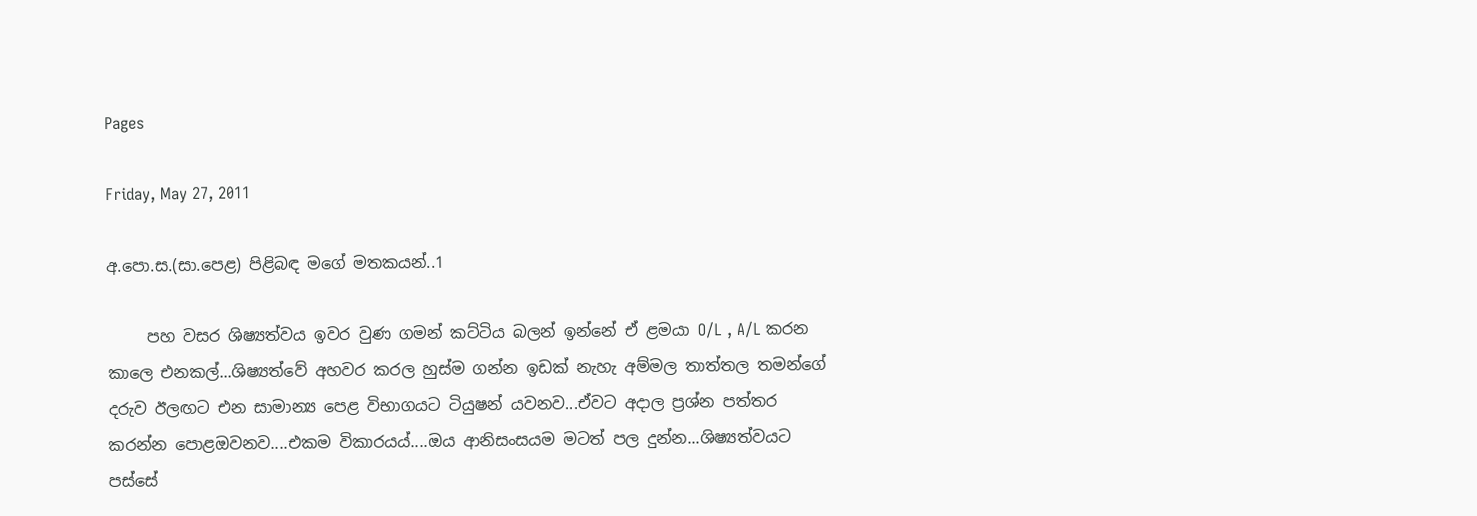Pages

Friday, May 27, 2011

අ.පො.ස.(සා.පෙළ) පිළිබඳ මගේ මතකයන්..1

     පහ වසර ශිෂ්‍යත්වය ඉවර වුණ ගමන් කට්ටිය බලන් ඉන්නේ ඒ ළමයා O/L , A/L කරන කාලෙ එනකල්...ශිෂ්‍යත්වේ අහවර කරල හුස්ම ගන්න ඉඩක් නැහැ අම්මල තාත්තල තමන්ගේ දරුව ඊලඟට එන සාමාන්‍ය පෙළ විභාගයට ටියුෂන් යවනව...ඒවට අදාල ප්‍රශ්න පත්තර කරන්න පොළඔවනව....එකම විකාරයය්....ඔය ආනිසංසයම මටත් පල දුන්න...ශිෂ්‍යත්වයට පස්සේ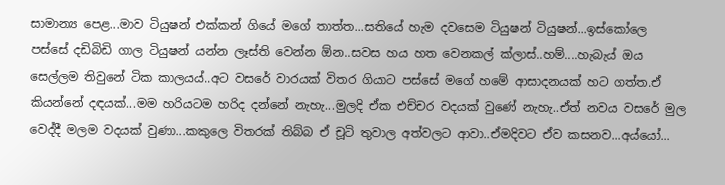සාමාන්‍ය පෙළ...මාව ටියුෂන් එක්කන් ගියේ මගේ තාත්ත...සතියේ හැම දවසෙම ටියුෂන් ටියුෂන්...ඉස්කෝලෙ පස්සේ දඩිබිඩි ගාල ටියුෂන් යන්න ලෑස්ති වෙන්න ඕන..සවස හය හත වෙනකල් ක්ලාස්..හම්....හැබැය් ඔය සෙල්ලම තිවුනේ ටික කාලයය්..අට වසරේ වාරයක් විතර ගියාට පස්සේ මගේ හමේ ආසාදනයක් හට ගත්ත.ඒ කියන්නේ දඳයක්...මම හරියටම හරිද දන්නේ නැහැ...මුලදි ඒක එච්චර වදයක් වුණේ නැහැ..ඒත් නවය වසරේ මුල වෙද්දී මලම වදයක් වුණා...කකුලෙ විතරක් තිබ්බ ඒ චූටි තුවාල අත්වලට ආවා..ඒමදිවට ඒව කසනව...අය්යෝ...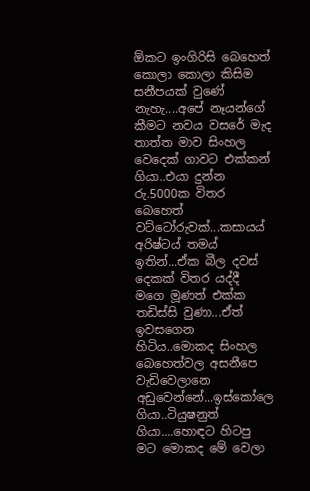ඕකට ඉංගිරිසි බෙහෙත් කොලා කොලා කිසිම සනීපයක් වුණේ නැහැ....අපේ නෑයන්ගේ කීමට නවය වසරේ මැද තාත්ත මාව සිංහල වෙදෙක් ගාවට එක්කන් ගියා..එයා දුන්න රු.5000ක විතර බෙහෙත් වට්ටෝරුවක්...කසායය් අරිෂ්ටය් තමය් ඉතින්...ඒක බීල දවස් දෙකක් විතර යද්දී මගෙ මූණත් එක්ක තඩිස්සි වුණා...ඒත් ඉවසගෙන හිටිය..මොකද සිංහල බෙහෙත්වල අසනීපෙ වැඩිවෙලානෙ අඩුවෙන්නේ...ඉස්කෝලෙ ගියා..ටියුෂනුත් ගියා....හොඳට හිටපු මට මොකද මේ වෙලා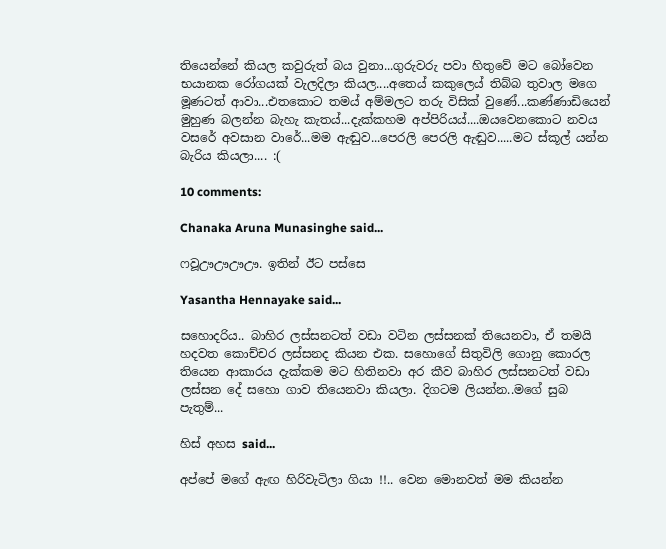තියෙන්නේ කියල කවුරුත් බය වුනා...ගුරුවරු පවා හිතුවේ මට බෝවෙන භයානක රෝගයක් වැලදිලා කියල....අතෙය් කකුලෙය් තිබ්බ තුවාල මගෙ මූණටත් ආවා...එතකොට තමය් අම්මලට තරු විසික් වුණේ...කණ්ණාඩියෙන් මුහුණ බලන්න බැහැ කැතය්...දැක්කහම අප්පිරියය්....ඔයවෙනකොට නවය වසරේ අවසාන වාරේ...මම ඇඬුව...පෙරලි පෙරලි ඇඬුව.....මට ස්කූල් යන්න බැරිය කියලා.... :(

10 comments:

Chanaka Aruna Munasinghe said...

ෆවූඌඌඌඌ. ඉතින් ඊට පස්සෙ

Yasantha Hennayake said...

සහොදරිය.. බාහිර ලස්සනටත් වඩා වටින ලස්සනක් තියෙනවා, ඒ තමයි හදවත කොච්චර ලස්සනද කියන එක. සහොගේ සිතුවිලි ගොනු කොරල තියෙන ආකාරය දැක්කම මට හිතිනවා අර කීව බාහිර ලස්සනටත් වඩා ලස්සන දේ සහො ගාව තියෙනවා කියලා. දිගටම ලියන්න..මගේ සුබ පැතුම්...

හිස් අහස said...

අප්පේ මගේ ඇඟ හිරිවැටිලා ගියා !!.. වෙන මොනවත් මම කියන්න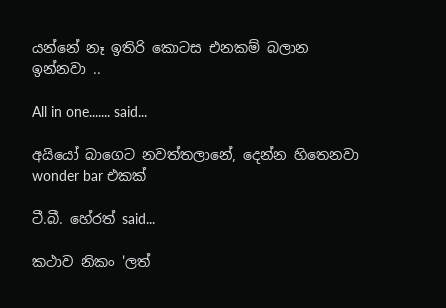යන්නේ නෑ ඉතිරි කොටස එනකම් බලාන ඉන්නවා ..

All in one....... said...

අයියෝ බාගෙට නවත්තලානේ, දෙන්න හිතෙනවා wonder bar එකක්

ටී.බී. හේරත් said...

කථාව නිකං 'ලත්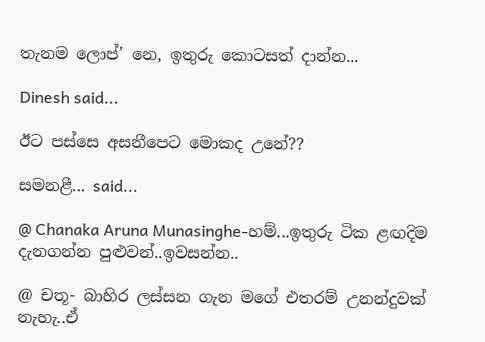තැනම ලොප්' නෙ, ඉතුරු කොටසත් දාන්න...

Dinesh said...

ඊට පස්සෙ අසනීපෙට මොකද උනේ??

සමනළී... said...

@ Chanaka Aruna Munasinghe-හම්...ඉතුරු ටික ළඟදිම දැනගන්න පුළුවන්..ඉවසන්න..

@ චතූ- බාහිර ලස්සන ගැන මගේ එතරම් උනන්දුවක් නැහැ..ඒ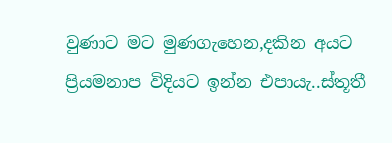වුණාට මට මුණගැහෙන,දකින අයට ප්‍රියමනාප විදියට ඉන්න එපායැ..ස්තූතී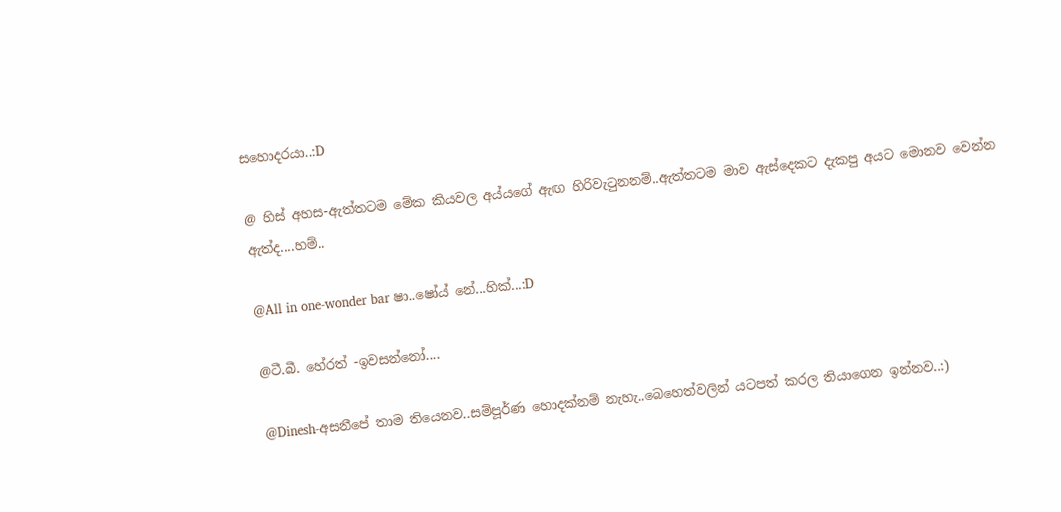සහොදරයා..:D

@ හිස් අහස-ඇත්තටම මේක කියවල අය්යගේ ඇඟ හිරිවැටුනනම්..ඇත්තටම මාව ඇස්දෙකට දැකපු අයට මොනව වෙන්න ඇත්ද....හම්..

@All in one-wonder bar ෂා..ෂෝය් නේ...හික්...:D

@ටී.බී. හේරත් -ඉවසන්නෝ....

@Dinesh-අසනීපේ තාම තියෙනව..සම්පූර්ණ හොදක්නම් නැහැ..බෙහෙත්වලින් යටපත් කරල තියාගෙන ඉන්නව..:)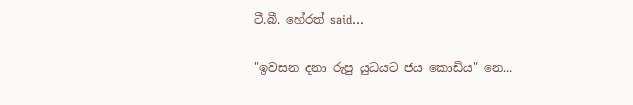ටී.බී. හේරත් said...

"ඉවසන දනා රුපු යුධයට ජය කොඩිය" නෙ...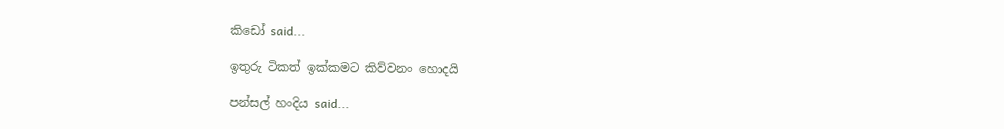කිඩෝ said...

ඉතුරු ටිකත් ඉක්කමට කිව්වනං හොදයි

පන්සල් හංදිය said...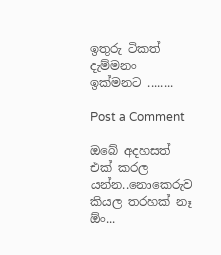ඉතුරු ටිකත් දැම්මනං ඉක්මනට ........

Post a Comment

ඔබේ අදහසත් එක් කරල යන්න..නොකෙරුව කියල තරහක් නෑ ඕං...